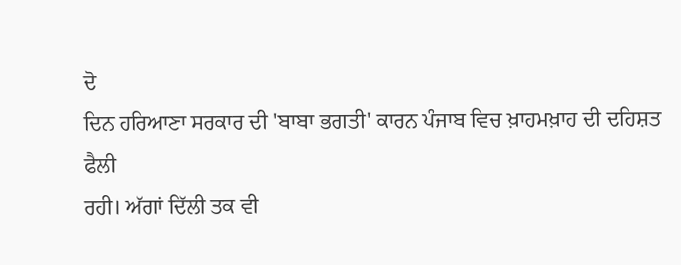ਦੋ
ਦਿਨ ਹਰਿਆਣਾ ਸਰਕਾਰ ਦੀ 'ਬਾਬਾ ਭਗਤੀ' ਕਾਰਨ ਪੰਜਾਬ ਵਿਚ ਖ਼ਾਹਮਖ਼ਾਹ ਦੀ ਦਹਿਸ਼ਤ ਫੈਲੀ
ਰਹੀ। ਅੱਗਾਂ ਦਿੱਲੀ ਤਕ ਵੀ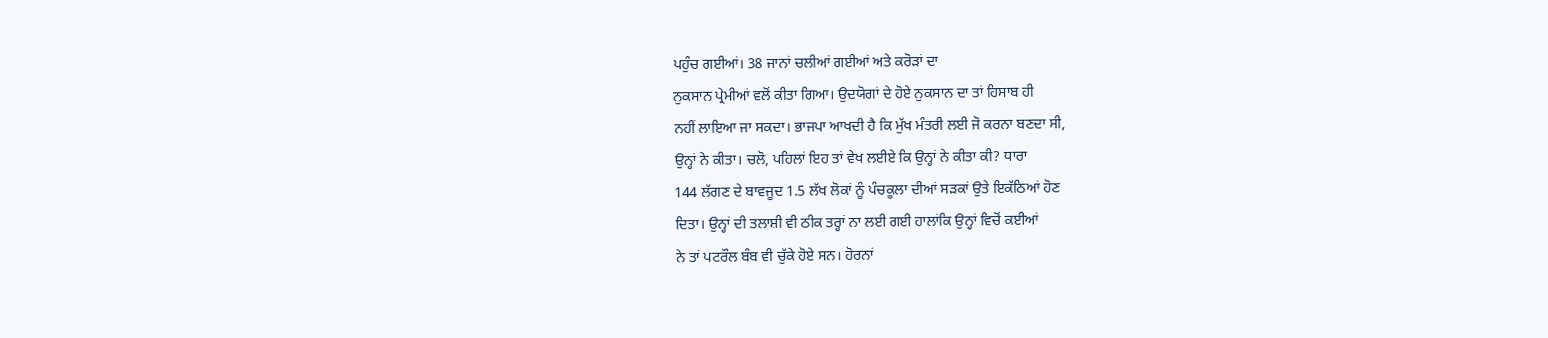ਪਹੁੰਚ ਗਈਆਂ। 38 ਜਾਨਾਂ ਚਲੀਆਂ ਗਈਆਂ ਅਤੇ ਕਰੋੜਾਂ ਦਾ
ਨੁਕਸਾਨ ਪ੍ਰੇਮੀਆਂ ਵਲੋਂ ਕੀਤਾ ਗਿਆ। ਉਦਯੋਗਾਂ ਦੇ ਹੋਏ ਨੁਕਸਾਨ ਦਾ ਤਾਂ ਹਿਸਾਬ ਹੀ
ਨਹੀਂ ਲਾਇਆ ਜਾ ਸਕਦਾ। ਭਾਜਪਾ ਆਖਦੀ ਹੈ ਕਿ ਮੁੱਖ ਮੰਤਰੀ ਲਈ ਜੋ ਕਰਨਾ ਬਣਦਾ ਸੀ,
ਉਨ੍ਹਾਂ ਨੇ ਕੀਤਾ। ਚਲੋ, ਪਹਿਲਾਂ ਇਹ ਤਾਂ ਵੇਖ ਲਈਏ ਕਿ ਉਨ੍ਹਾਂ ਨੇ ਕੀਤਾ ਕੀ? ਧਾਰਾ
144 ਲੱਗਣ ਦੇ ਬਾਵਜੂਦ 1.5 ਲੱਖ ਲੋਕਾਂ ਨੂੰ ਪੰਚਕੂਲਾ ਦੀਆਂ ਸੜਕਾਂ ਉਤੇ ਇਕੱਠਿਆਂ ਹੋਣ
ਦਿਤਾ। ਉਨ੍ਹਾਂ ਦੀ ਤਲਾਸ਼ੀ ਵੀ ਠੀਕ ਤਰ੍ਹਾਂ ਨਾ ਲਈ ਗਈ ਹਾਲਾਂਕਿ ਉਨ੍ਹਾਂ ਵਿਚੋਂ ਕਈਆਂ
ਨੇ ਤਾਂ ਪਟਰੌਲ ਬੰਬ ਵੀ ਚੁੱਕੇ ਹੋਏ ਸਨ। ਹੋਰਨਾਂ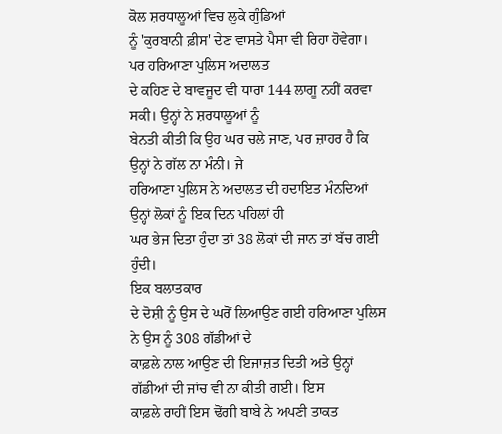ਕੋਲ ਸ਼ਰਧਾਲੂਆਂ ਵਿਚ ਲੁਕੇ ਗੁੰਡਿਆਂ
ਨੂੰ 'ਕੁਰਬਾਨੀ ਫ਼ੀਸ' ਦੇਣ ਵਾਸਤੇ ਪੈਸਾ ਵੀ ਰਿਹਾ ਹੋਵੇਗਾ। ਪਰ ਹਰਿਆਣਾ ਪੁਲਿਸ ਅਦਾਲਤ
ਦੇ ਕਹਿਣ ਦੇ ਬਾਵਜੂਦ ਵੀ ਧਾਰਾ 144 ਲਾਗੂ ਨਹੀਂ ਕਰਵਾ ਸਕੀ। ਉਨ੍ਹਾਂ ਨੇ ਸ਼ਰਧਾਲੂਆਂ ਨੂੰ
ਬੇਨਤੀ ਕੀਤੀ ਕਿ ਉਹ ਘਰ ਚਲੇ ਜਾਣ, ਪਰ ਜ਼ਾਹਰ ਹੈ ਕਿ ਉਨ੍ਹਾਂ ਨੇ ਗੱਲ ਨਾ ਮੰਨੀ। ਜੇ
ਹਰਿਆਣਾ ਪੁਲਿਸ ਨੇ ਅਦਾਲਤ ਦੀ ਹਦਾਇਤ ਮੰਨਦਿਆਂ ਉਨ੍ਹਾਂ ਲੋਕਾਂ ਨੂੰ ਇਕ ਦਿਨ ਪਹਿਲਾਂ ਹੀ
ਘਰ ਭੇਜ ਦਿਤਾ ਹੁੰਦਾ ਤਾਂ 38 ਲੋਕਾਂ ਦੀ ਜਾਨ ਤਾਂ ਬੱਚ ਗਈ ਹੁੰਦੀ।
ਇਕ ਬਲਾਤਕਾਰ
ਦੇ ਦੋਸ਼ੀ ਨੂੰ ਉਸ ਦੇ ਘਰੋਂ ਲਿਆਉਣ ਗਈ ਹਰਿਆਣਾ ਪੁਲਿਸ ਨੇ ਉਸ ਨੂੰ 308 ਗੱਡੀਆਂ ਦੇ
ਕਾਫ਼ਲੇ ਨਾਲ ਆਉਣ ਦੀ ਇਜਾਜ਼ਤ ਦਿਤੀ ਅਤੇ ਉਨ੍ਹਾਂ ਗੱਡੀਆਂ ਦੀ ਜਾਂਚ ਵੀ ਨਾ ਕੀਤੀ ਗਈ। ਇਸ
ਕਾਫ਼ਲੇ ਰਾਹੀਂ ਇਸ ਢੋਂਗੀ ਬਾਬੇ ਨੇ ਅਪਣੀ ਤਾਕਤ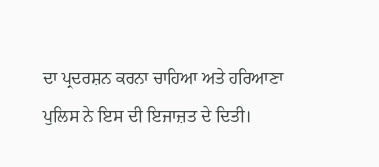ਦਾ ਪ੍ਰਦਰਸ਼ਨ ਕਰਨਾ ਚਾਹਿਆ ਅਤੇ ਹਰਿਆਣਾ
ਪੁਲਿਸ ਨੇ ਇਸ ਦੀ ਇਜਾਜ਼ਤ ਦੇ ਦਿਤੀ।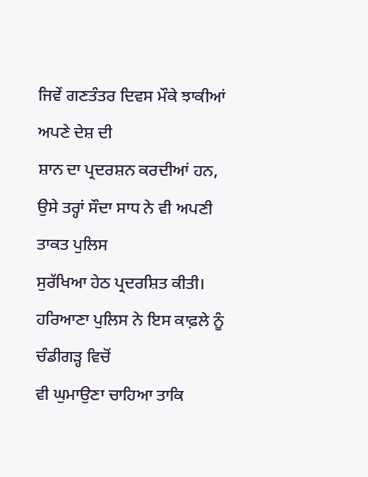ਜਿਵੇਂ ਗਣਤੰਤਰ ਦਿਵਸ ਮੌਕੇ ਝਾਕੀਆਂ ਅਪਣੇ ਦੇਸ਼ ਦੀ
ਸ਼ਾਨ ਦਾ ਪ੍ਰਦਰਸ਼ਨ ਕਰਦੀਆਂ ਹਨ, ਉਸੇ ਤਰ੍ਹਾਂ ਸੌਦਾ ਸਾਧ ਨੇ ਵੀ ਅਪਣੀ ਤਾਕਤ ਪੁਲਿਸ
ਸੁਰੱਖਿਆ ਹੇਠ ਪ੍ਰਦਰਸ਼ਿਤ ਕੀਤੀ। ਹਰਿਆਣਾ ਪੁਲਿਸ ਨੇ ਇਸ ਕਾਫ਼ਲੇ ਨੂੰ ਚੰਡੀਗੜ੍ਹ ਵਿਚੋਂ
ਵੀ ਘੁਮਾਉਣਾ ਚਾਹਿਆ ਤਾਕਿ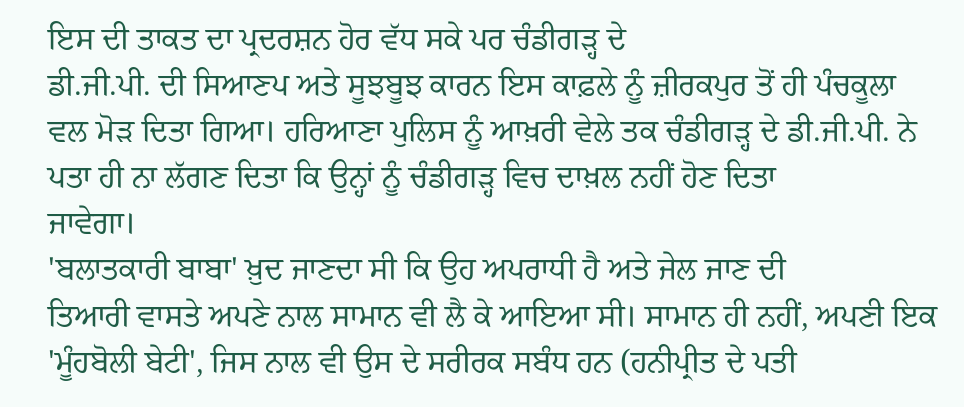ਇਸ ਦੀ ਤਾਕਤ ਦਾ ਪ੍ਰਦਰਸ਼ਨ ਹੋਰ ਵੱਧ ਸਕੇ ਪਰ ਚੰਡੀਗੜ੍ਹ ਦੇ
ਡੀ.ਜੀ.ਪੀ. ਦੀ ਸਿਆਣਪ ਅਤੇ ਸੂਝਬੂਝ ਕਾਰਨ ਇਸ ਕਾਫ਼ਲੇ ਨੂੰ ਜ਼ੀਰਕਪੁਰ ਤੋਂ ਹੀ ਪੰਚਕੂਲਾ
ਵਲ ਮੋੜ ਦਿਤਾ ਗਿਆ। ਹਰਿਆਣਾ ਪੁਲਿਸ ਨੂੰ ਆਖ਼ਰੀ ਵੇਲੇ ਤਕ ਚੰਡੀਗੜ੍ਹ ਦੇ ਡੀ.ਜੀ.ਪੀ. ਨੇ
ਪਤਾ ਹੀ ਨਾ ਲੱਗਣ ਦਿਤਾ ਕਿ ਉਨ੍ਹਾਂ ਨੂੰ ਚੰਡੀਗੜ੍ਹ ਵਿਚ ਦਾਖ਼ਲ ਨਹੀਂ ਹੋਣ ਦਿਤਾ
ਜਾਵੇਗਾ।
'ਬਲਾਤਕਾਰੀ ਬਾਬਾ' ਖ਼ੁਦ ਜਾਣਦਾ ਸੀ ਕਿ ਉਹ ਅਪਰਾਧੀ ਹੈ ਅਤੇ ਜੇਲ ਜਾਣ ਦੀ
ਤਿਆਰੀ ਵਾਸਤੇ ਅਪਣੇ ਨਾਲ ਸਾਮਾਨ ਵੀ ਲੈ ਕੇ ਆਇਆ ਸੀ। ਸਾਮਾਨ ਹੀ ਨਹੀਂ, ਅਪਣੀ ਇਕ
'ਮੂੰਹਬੋਲੀ ਬੇਟੀ', ਜਿਸ ਨਾਲ ਵੀ ਉਸ ਦੇ ਸਰੀਰਕ ਸਬੰਧ ਹਨ (ਹਨੀਪ੍ਰੀਤ ਦੇ ਪਤੀ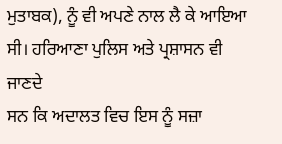ਮੁਤਾਬਕ), ਨੂੰ ਵੀ ਅਪਣੇ ਨਾਲ ਲੈ ਕੇ ਆਇਆ ਸੀ। ਹਰਿਆਣਾ ਪੁਲਿਸ ਅਤੇ ਪ੍ਰਸ਼ਾਸਨ ਵੀ ਜਾਣਦੇ
ਸਨ ਕਿ ਅਦਾਲਤ ਵਿਚ ਇਸ ਨੂੰ ਸਜ਼ਾ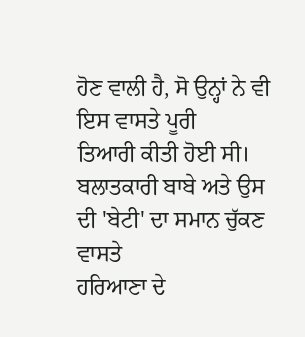ਹੋਣ ਵਾਲੀ ਹੈ, ਸੋ ਉਨ੍ਹਾਂ ਨੇ ਵੀ ਇਸ ਵਾਸਤੇ ਪੂਰੀ
ਤਿਆਰੀ ਕੀਤੀ ਹੋਈ ਸੀ। ਬਲਾਤਕਾਰੀ ਬਾਬੇ ਅਤੇ ਉਸ ਦੀ 'ਬੇਟੀ' ਦਾ ਸਮਾਨ ਚੁੱਕਣ ਵਾਸਤੇ
ਹਰਿਆਣਾ ਦੇ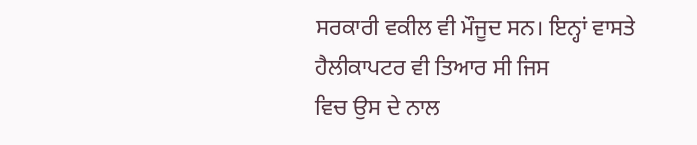ਸਰਕਾਰੀ ਵਕੀਲ ਵੀ ਮੌਜੂਦ ਸਨ। ਇਨ੍ਹਾਂ ਵਾਸਤੇ ਹੈਲੀਕਾਪਟਰ ਵੀ ਤਿਆਰ ਸੀ ਜਿਸ
ਵਿਚ ਉਸ ਦੇ ਨਾਲ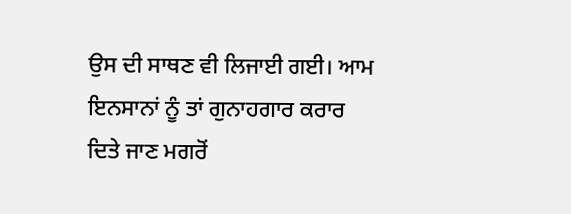ਉਸ ਦੀ ਸਾਥਣ ਵੀ ਲਿਜਾਈ ਗਈ। ਆਮ ਇਨਸਾਨਾਂ ਨੂੰ ਤਾਂ ਗੁਨਾਹਗਾਰ ਕਰਾਰ
ਦਿਤੇ ਜਾਣ ਮਗਰੋਂ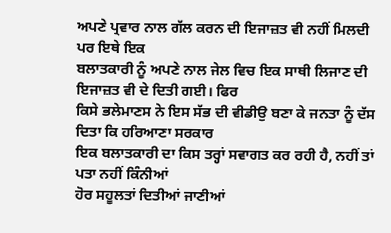ਅਪਣੇ ਪ੍ਰਵਾਰ ਨਾਲ ਗੱਲ ਕਰਨ ਦੀ ਇਜਾਜ਼ਤ ਵੀ ਨਹੀਂ ਮਿਲਦੀ ਪਰ ਇਥੇ ਇਕ
ਬਲਾਤਕਾਰੀ ਨੂੰ ਅਪਣੇ ਨਾਲ ਜੇਲ ਵਿਚ ਇਕ ਸਾਥੀ ਲਿਜਾਣ ਦੀ ਇਜਾਜ਼ਤ ਵੀ ਦੇ ਦਿਤੀ ਗਈ। ਫਿਰ
ਕਿਸੇ ਭਲੇਮਾਣਸ ਨੇ ਇਸ ਸੱਭ ਦੀ ਵੀਡੀਉ ਬਣਾ ਕੇ ਜਨਤਾ ਨੂੰ ਦੱਸ ਦਿਤਾ ਕਿ ਹਰਿਆਣਾ ਸਰਕਾਰ
ਇਕ ਬਲਾਤਕਾਰੀ ਦਾ ਕਿਸ ਤਰ੍ਹਾਂ ਸਵਾਗਤ ਕਰ ਰਹੀ ਹੈ, ਨਹੀਂ ਤਾਂ ਪਤਾ ਨਹੀਂ ਕਿੰਨੀਆਂ
ਹੋਰ ਸਹੂਲਤਾਂ ਦਿਤੀਆਂ ਜਾਣੀਆਂ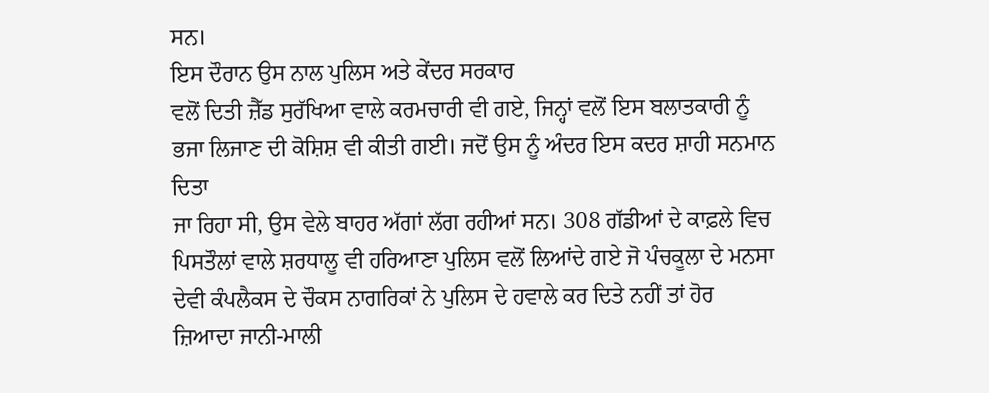ਸਨ।
ਇਸ ਦੌਰਾਨ ਉਸ ਨਾਲ ਪੁਲਿਸ ਅਤੇ ਕੇਂਦਰ ਸਰਕਾਰ
ਵਲੋਂ ਦਿਤੀ ਜ਼ੈੱਡ ਸੁਰੱਖਿਆ ਵਾਲੇ ਕਰਮਚਾਰੀ ਵੀ ਗਏ, ਜਿਨ੍ਹਾਂ ਵਲੋਂ ਇਸ ਬਲਾਤਕਾਰੀ ਨੂੰ
ਭਜਾ ਲਿਜਾਣ ਦੀ ਕੋਸ਼ਿਸ਼ ਵੀ ਕੀਤੀ ਗਈ। ਜਦੋਂ ਉਸ ਨੂੰ ਅੰਦਰ ਇਸ ਕਦਰ ਸ਼ਾਹੀ ਸਨਮਾਨ ਦਿਤਾ
ਜਾ ਰਿਹਾ ਸੀ, ਉਸ ਵੇਲੇ ਬਾਹਰ ਅੱਗਾਂ ਲੱਗ ਰਹੀਆਂ ਸਨ। 308 ਗੱਡੀਆਂ ਦੇ ਕਾਫ਼ਲੇ ਵਿਚ
ਪਿਸਤੌਲਾਂ ਵਾਲੇ ਸ਼ਰਧਾਲੂ ਵੀ ਹਰਿਆਣਾ ਪੁਲਿਸ ਵਲੋਂ ਲਿਆਂਦੇ ਗਏ ਜੋ ਪੰਚਕੂਲਾ ਦੇ ਮਨਸਾ
ਦੇਵੀ ਕੰਪਲੈਕਸ ਦੇ ਚੌਕਸ ਨਾਗਰਿਕਾਂ ਨੇ ਪੁਲਿਸ ਦੇ ਹਵਾਲੇ ਕਰ ਦਿਤੇ ਨਹੀਂ ਤਾਂ ਹੋਰ
ਜ਼ਿਆਦਾ ਜਾਨੀ-ਮਾਲੀ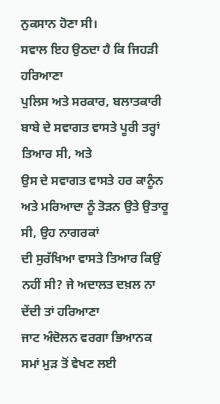ਨੁਕਸਾਨ ਹੋਣਾ ਸੀ।
ਸਵਾਲ ਇਹ ਉਠਦਾ ਹੈ ਕਿ ਜਿਹੜੀ ਹਰਿਆਣਾ
ਪੁਲਿਸ ਅਤੇ ਸਰਕਾਰ, ਬਲਾਤਕਾਰੀ ਬਾਬੇ ਦੇ ਸਵਾਗਤ ਵਾਸਤੇ ਪੂਰੀ ਤਰ੍ਹਾਂ ਤਿਆਰ ਸੀ, ਅਤੇ
ਉਸ ਦੇ ਸਵਾਗਤ ਵਾਸਤੇ ਹਰ ਕਾਨੂੰਨ ਅਤੇ ਮਰਿਆਦਾ ਨੂੰ ਤੋੜਨ ਉਤੇ ਉਤਾਰੂ ਸੀ, ਉਹ ਨਾਗਰਕਾਂ
ਦੀ ਸੁਰੱਖਿਆ ਵਾਸਤੇ ਤਿਆਰ ਕਿਉਂ ਨਹੀਂ ਸੀ? ਜੇ ਅਦਾਲਤ ਦਖ਼ਲ ਨਾ ਦੇਂਦੀ ਤਾਂ ਹਰਿਆਣਾ
ਜਾਟ ਅੰਦੋਲਨ ਵਰਗਾ ਭਿਆਨਕ ਸਮਾਂ ਮੁੜ ਤੋਂ ਵੇਖਣ ਲਈ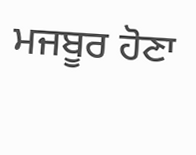ਮਜਬੂਰ ਹੋਣਾ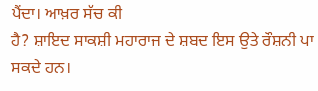ਪੈਂਦਾ। ਆਖ਼ਰ ਸੱਚ ਕੀ
ਹੈ? ਸ਼ਾਇਦ ਸਾਕਸ਼ੀ ਮਹਾਰਾਜ ਦੇ ਸ਼ਬਦ ਇਸ ਉਤੇ ਰੌਸ਼ਨੀ ਪਾ ਸਕਦੇ ਹਨ।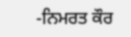-ਨਿਮਰਤ ਕੌਰ